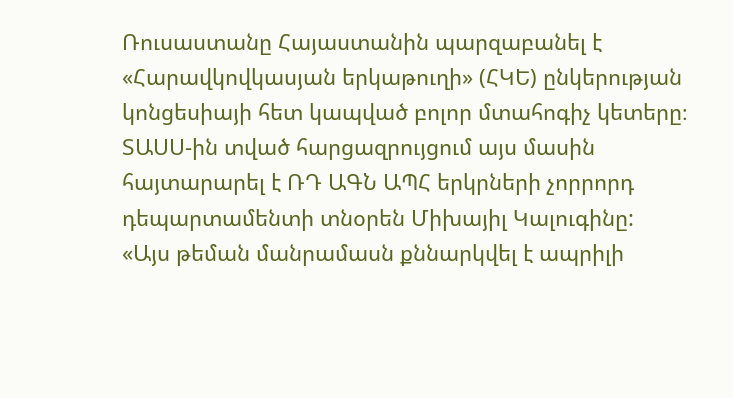Ռուսաստանը Հայաստանին պարզաբանել է «Հարավկովկասյան երկաթուղի» (ՀԿԵ) ընկերության կոնցեսիայի հետ կապված բոլոր մտահոգիչ կետերը։ ՏԱՍՍ-ին տված հարցազրույցում այս մասին հայտարարել է ՌԴ ԱԳՆ ԱՊՀ երկրների չորրորդ դեպարտամենտի տնօրեն Միխայիլ Կալուգինը:
«Այս թեման մանրամասն քննարկվել է ապրիլի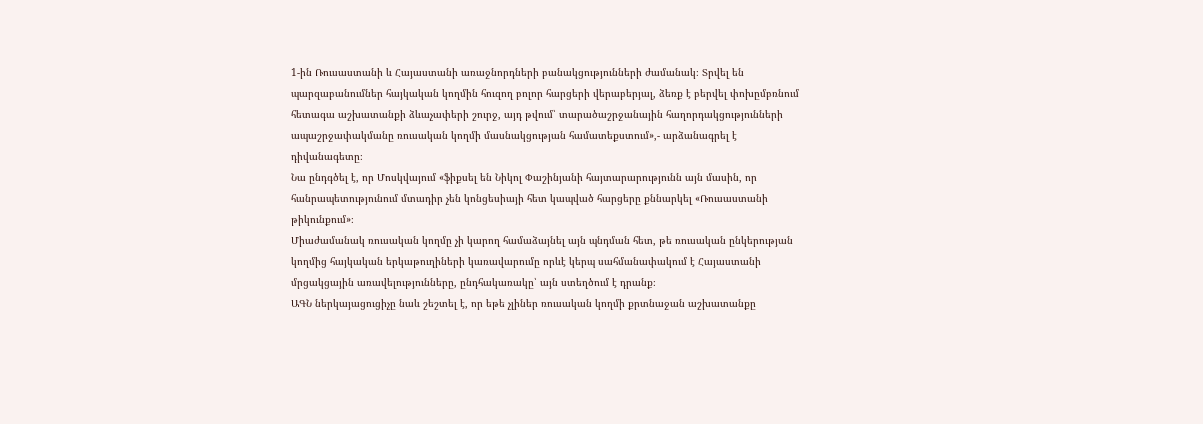1-ին Ռուսաստանի և Հայաստանի առաջնորդների բանակցությունների ժամանակ։ Տրվել են պարզաբանումներ հայկական կողմին հուզող բոլոր հարցերի վերաբերյալ, ձեռք է բերվել փոխըմբռնում հետագա աշխատանքի ձևաչափերի շուրջ, այդ թվում՝ տարածաշրջանային հաղորդակցությունների ապաշրջափակմանը ռուսական կողմի մասնակցության համատեքստում»,- արձանագրել է դիվանագետը։
Նա ընդգծել է, որ Մոսկվայում «ֆիքսել են Նիկոլ Փաշինյանի հայտարարությունն այն մասին, որ հանրապետությունում մտադիր չեն կոնցեսիայի հետ կապված հարցերը քննարկել «Ռուսաստանի թիկունքում»։
Միաժամանակ ռուսական կողմը չի կարող համաձայնել այն պնդման հետ, թե ռուսական ընկերության կողմից հայկական երկաթուղիների կառավարումը որևէ կերպ սահմանափակում է Հայաստանի մրցակցային առավելությունները, ընդհակառակը՝ այն ստեղծում է դրանք։
ԱԳՆ ներկայացուցիչը նաև շեշտել է, որ եթե չլիներ ռուսական կողմի քրտնաջան աշխատանքը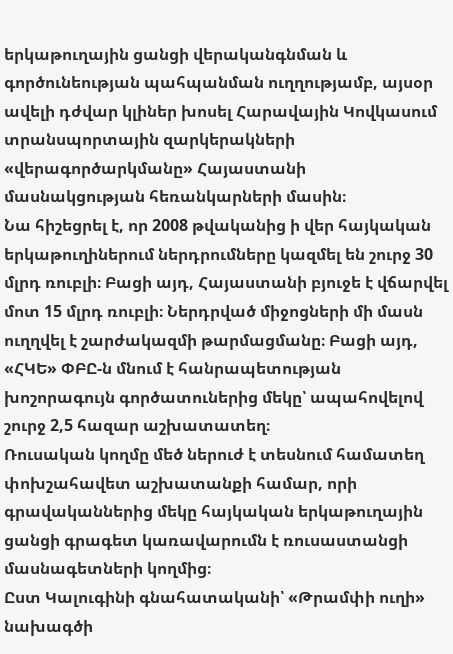երկաթուղային ցանցի վերականգնման և գործունեության պահպանման ուղղությամբ, այսօր ավելի դժվար կլիներ խոսել Հարավային Կովկասում տրանսպորտային զարկերակների «վերագործարկմանը» Հայաստանի մասնակցության հեռանկարների մասին։
Նա հիշեցրել է, որ 2008 թվականից ի վեր հայկական երկաթուղիներում ներդրումները կազմել են շուրջ 30 մլրդ ռուբլի։ Բացի այդ, Հայաստանի բյուջե է վճարվել մոտ 15 մլրդ ռուբլի։ Ներդրված միջոցների մի մասն ուղղվել է շարժակազմի թարմացմանը։ Բացի այդ, «ՀԿԵ» ՓԲԸ-ն մնում է հանրապետության խոշորագույն գործատուներից մեկը՝ ապահովելով շուրջ 2,5 հազար աշխատատեղ։
Ռուսական կողմը մեծ ներուժ է տեսնում համատեղ փոխշահավետ աշխատանքի համար, որի գրավականներից մեկը հայկական երկաթուղային ցանցի գրագետ կառավարումն է ռուսաստանցի մասնագետների կողմից։
Ըստ Կալուգինի գնահատականի՝ «Թրամփի ուղի» նախագծի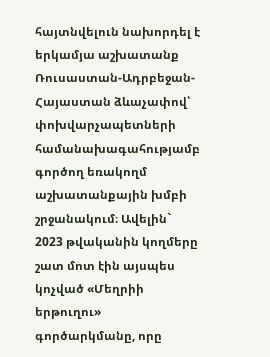հայտնվելուն նախորդել է երկամյա աշխատանք Ռուսաստան-Ադրբեջան-Հայաստան ձևաչափով՝ փոխվարչապետների համանախագահությամբ գործող եռակողմ աշխատանքային խմբի շրջանակում։ Ավելին` 2023 թվականին կողմերը շատ մոտ էին այսպես կոչված «Մեղրիի երթուղու» գործարկմանը, որը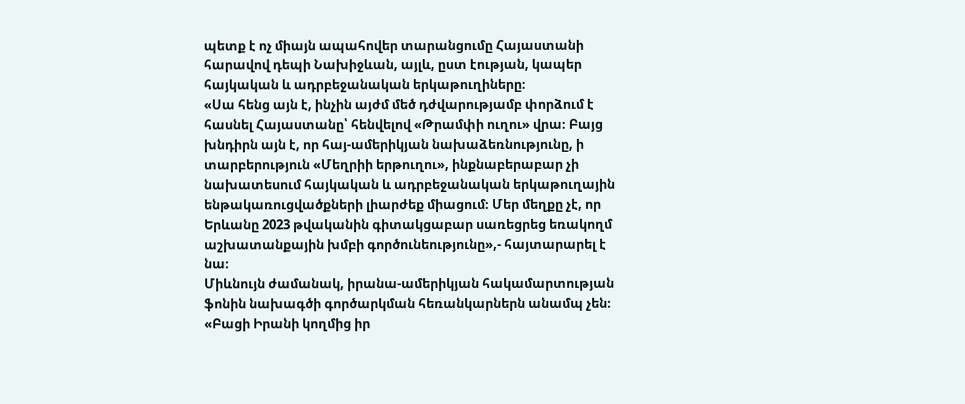պետք է ոչ միայն ապահովեր տարանցումը Հայաստանի հարավով դեպի Նախիջևան, այլև, ըստ էության, կապեր հայկական և ադրբեջանական երկաթուղիները։
«Սա հենց այն է, ինչին այժմ մեծ դժվարությամբ փորձում է հասնել Հայաստանը՝ հենվելով «Թրամփի ուղու» վրա։ Բայց խնդիրն այն է, որ հայ-ամերիկյան նախաձեռնությունը, ի տարբերություն «Մեղրիի երթուղու», ինքնաբերաբար չի նախատեսում հայկական և ադրբեջանական երկաթուղային ենթակառուցվածքների լիարժեք միացում։ Մեր մեղքը չէ, որ Երևանը 2023 թվականին գիտակցաբար սառեցրեց եռակողմ աշխատանքային խմբի գործունեությունը»,- հայտարարել է նա։
Միևնույն ժամանակ, իրանա-ամերիկյան հակամարտության ֆոնին նախագծի գործարկման հեռանկարներն անամպ չեն։
«Բացի Իրանի կողմից իր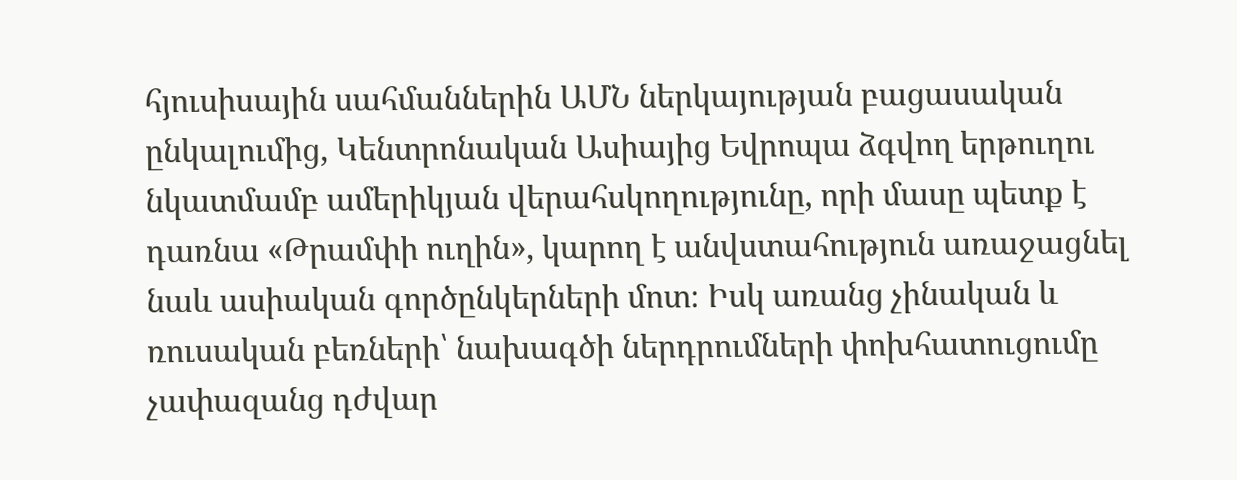հյուսիսային սահմաններին ԱՄՆ ներկայության բացասական ընկալումից, Կենտրոնական Ասիայից Եվրոպա ձգվող երթուղու նկատմամբ ամերիկյան վերահսկողությունը, որի մասը պետք է դառնա «Թրամփի ուղին», կարող է անվստահություն առաջացնել նաև ասիական գործընկերների մոտ։ Իսկ առանց չինական և ռուսական բեռների՝ նախագծի ներդրումների փոխհատուցումը չափազանց դժվար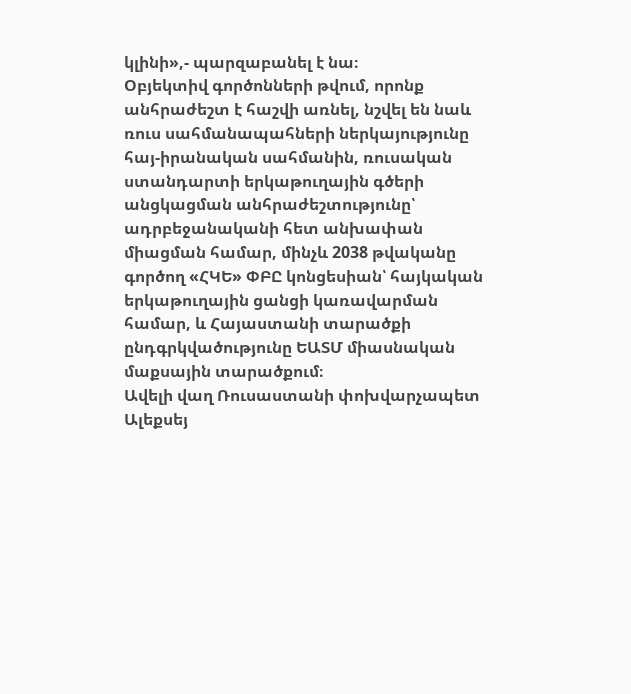կլինի»,- պարզաբանել է նա։
Օբյեկտիվ գործոնների թվում, որոնք անհրաժեշտ է հաշվի առնել, նշվել են նաև ռուս սահմանապահների ներկայությունը հայ-իրանական սահմանին, ռուսական ստանդարտի երկաթուղային գծերի անցկացման անհրաժեշտությունը՝ ադրբեջանականի հետ անխափան միացման համար, մինչև 2038 թվականը գործող «ՀԿԵ» ՓԲԸ կոնցեսիան՝ հայկական երկաթուղային ցանցի կառավարման համար, և Հայաստանի տարածքի ընդգրկվածությունը ԵԱՏՄ միասնական մաքսային տարածքում։
Ավելի վաղ Ռուսաստանի փոխվարչապետ Ալեքսեյ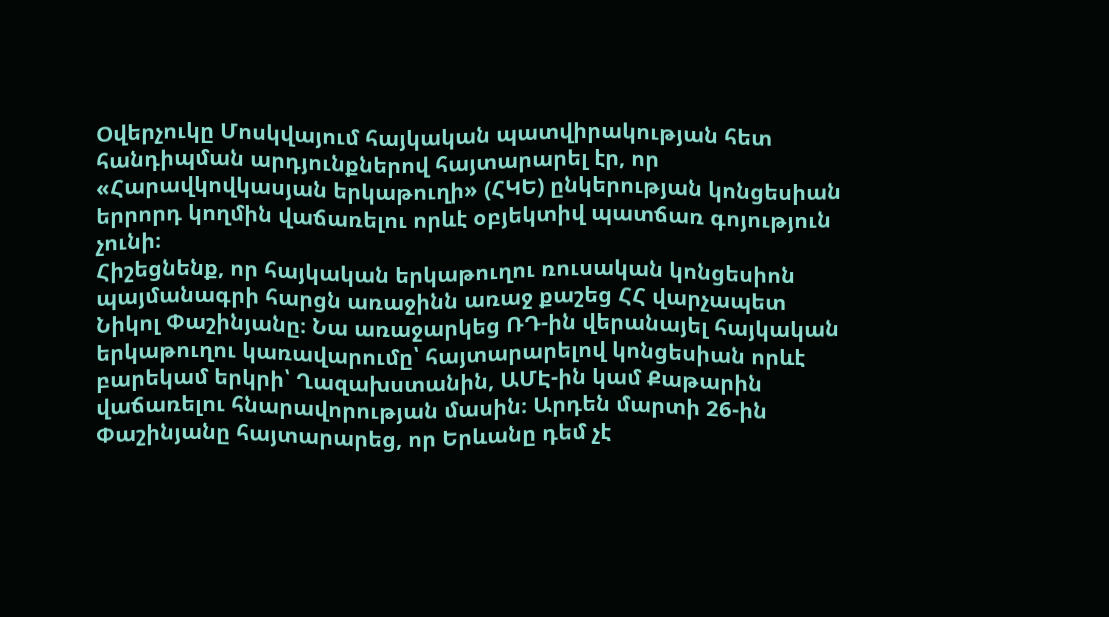Օվերչուկը Մոսկվայում հայկական պատվիրակության հետ հանդիպման արդյունքներով հայտարարել էր, որ «Հարավկովկասյան երկաթուղի» (ՀԿԵ) ընկերության կոնցեսիան երրորդ կողմին վաճառելու որևէ օբյեկտիվ պատճառ գոյություն չունի։
Հիշեցնենք, որ հայկական երկաթուղու ռուսական կոնցեսիոն պայմանագրի հարցն առաջինն առաջ քաշեց ՀՀ վարչապետ Նիկոլ Փաշինյանը։ Նա առաջարկեց ՌԴ-ին վերանայել հայկական երկաթուղու կառավարումը՝ հայտարարելով կոնցեսիան որևէ բարեկամ երկրի՝ Ղազախստանին, ԱՄԷ-ին կամ Քաթարին վաճառելու հնարավորության մասին։ Արդեն մարտի 26-ին Փաշինյանը հայտարարեց, որ Երևանը դեմ չէ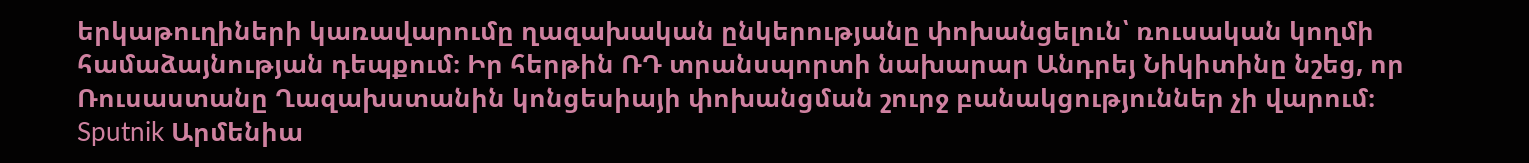երկաթուղիների կառավարումը ղազախական ընկերությանը փոխանցելուն՝ ռուսական կողմի համաձայնության դեպքում։ Իր հերթին ՌԴ տրանսպորտի նախարար Անդրեյ Նիկիտինը նշեց, որ Ռուսաստանը Ղազախստանին կոնցեսիայի փոխանցման շուրջ բանակցություններ չի վարում։
Sputnik Արմենիա